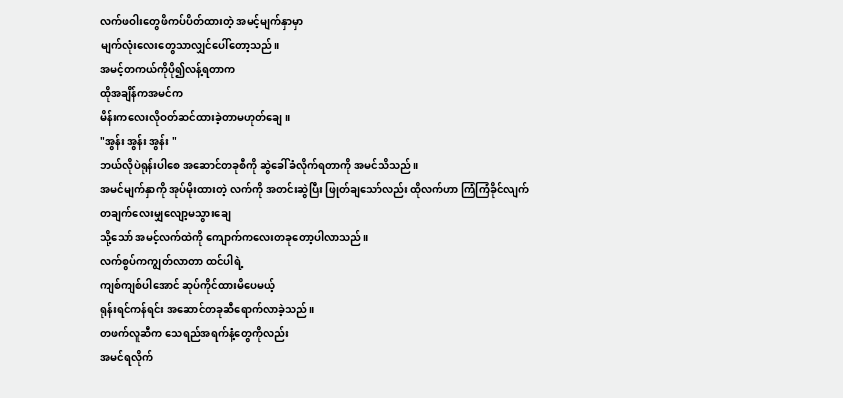လက်ဖဝါးတွေဖိကပ်ပိတ်ထားတဲ့ အမင့်မျက်နှာမှာ
မျက်လုံးလေးတွေသာလျှင်ပေါ်တော့သည်။
အမင့်တကယ်ကိုပို၍လန့်ရတာက
ထိုအချိန်ကအမင်က
မိန်းကလေးလိုဝတ်ဆင်ထားခဲ့တာမဟုတ်ချေ။
"အွန်း အွန်း အွန်း "
ဘယ်လိုပဲရုန်းပါစေ အဆောင်တခုစီကို ဆွဲခေါ်ခံလိုက်ရတာကို အမင်သိသည်။
အမင်မျက်နှာကို အုပ်မိုးထားတဲ့ လက်ကို အတင်းဆွဲပြီး ဖြုတ်ချသော်လည်း ထိုလက်ဟာ ကြံကြံခိုင်လျက်
တချက်လေးမျှလျော့မသွားချေ
သို့သော် အမင့်လက်ထဲကို ကျောက်ကလေးတခုတော့ပါလာသည်။
လက်စွပ်ကကျွတ်လာတာ ထင်ပါရဲ့
ကျစ်ကျစ်ပါအောင် ဆုပ်ကိုင်ထားမိပေမယ့်
ရုန်းရင်ကန်ရင်း အဆောင်တခုဆီရောက်လာခဲ့သည်။
တဖက်လူဆီက သေရည်အရက်နံ့တွေကိုလည်း
အမင်ရလိုက်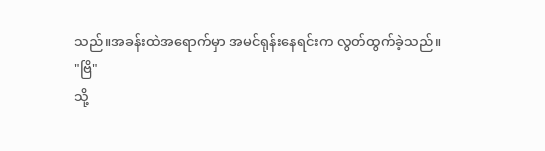သည်။အခန်းထဲအရောက်မှာ အမင်ရုန်းနေရင်းက လွတ်ထွက်ခဲ့သည်။
"ဗြိ"
သို့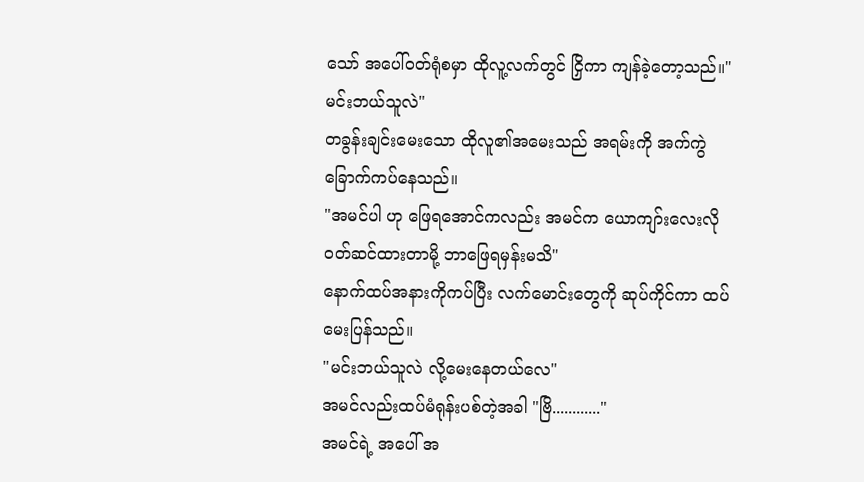သော် အပေါ်ဝတ်ရုံစမှာ ထိုလူ့လက်တွင် ငြှိကာ ကျန်ခဲ့တော့သည်။"မင်းဘယ်သူလဲ"
တခွန်းချင်းမေးသော ထိုလူ၏အမေးသည် အရမ်းကို အက်ကွဲခြောက်ကပ်နေသည်။
"အမင်ပါ ဟု ဖြေရအောင်ကလည်း အမင်က ယောကျာ်းလေးလို ဝတ်ဆင်ထားတာမို့ ဘာဖြေရမှန်းမသိ"
နောက်ထပ်အနားကိုကပ်ပြီး လက်မောင်းတွေကို ဆုပ်ကိုင်ကာ ထပ်မေးပြန်သည်။
"မင်းဘယ်သူလဲ လို့မေးနေတယ်လေ"
အမင်လည်းထပ်မံရုန်းပစ်တဲ့အခါ "ဗြိ............"
အမင်ရဲ့ အပေါ် အ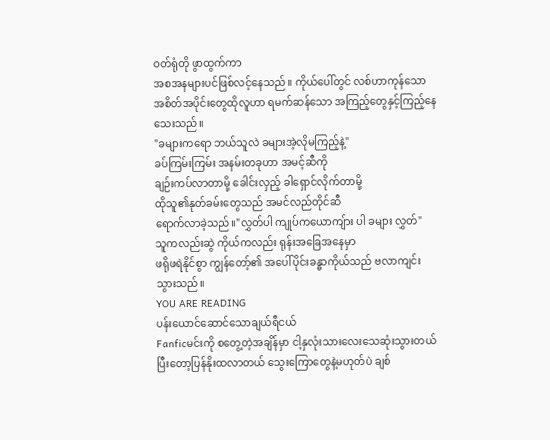ဝတ်ရုံတို ဖွာထွက်ကာ
အစအနများပင်ဖြစ်လင့်နေသည်။ ကိုယ်ပေါ်တွင် လစ်ဟာကုန်သော အစိတ်အပိုင်းတွေထိုလူဟာ ရမက်ဆန်သော အကြည့်တွေနှင့်ကြည့်နေသေးသည်။
"ခများကရော ဘယ်သူလဲ ခများအဲ့လိုမကြည့်နဲ့"
ခပ်ကြမ်းကြမ်း အနမ်းတခုဟာ အမင့်ဆီကို
ချဉ်းကပ်လာတာမို့ ခေါင်းလှည့် ခါရှောင်လိုက်တာမို့
ထိုသူ၏နုတ်ခမ်းတွေသည် အမင်လည်တိုင်ဆီ
ရောက်လာခဲ့သည်။"လွှတ်ပါ ကျုပ်ကယောကျ်ား ပါ ခများ လွှတ်"
သူကလည်းဆွဲ ကိုယ်ကလည်း ရုန်းအခြေအနေမှာ
ဖရိုဖရဲနိုင်စွာ ကျွန်တော့်၏ အပေါ်ပိုင်းခန္ဓာကိုယ်သည် ဗလာကျင်းသွားသည်။
YOU ARE READING
ပန်းယောင်ဆောင်သောချယ်ရီငယ်
Fanficမင်းကို စတွေ့တဲ့အချိန်မှာ ငါ့နှလုံးသားလေးသေဆုံးသွားတယ် ပြီးတော့ပြန်နိုးထလာတယ် သွေးကြောတွေနဲ့မဟုတ်ပဲ ချစ်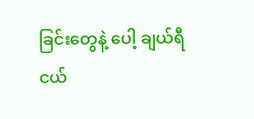ခြင်းတွေနဲ့ ပေါ့ ချယ်ရီငယ်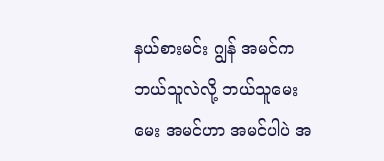နယ်စားမင်း ဂျွန် အမင်ကဘယ်သူလဲလို့ ဘယ်သူမေးမေး အမင်ဟာ အမင်ပါပဲ အ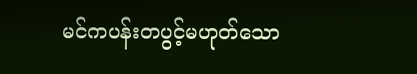မင်ကပန်းတပွင့်မဟုတ်သော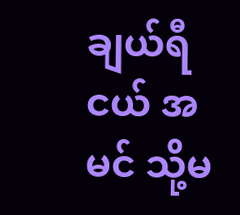ချယ်ရီငယ် အမင် သို့မ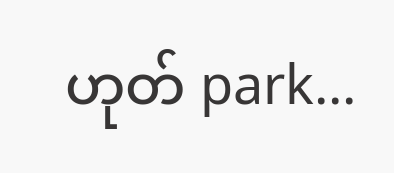ဟုတ် park...